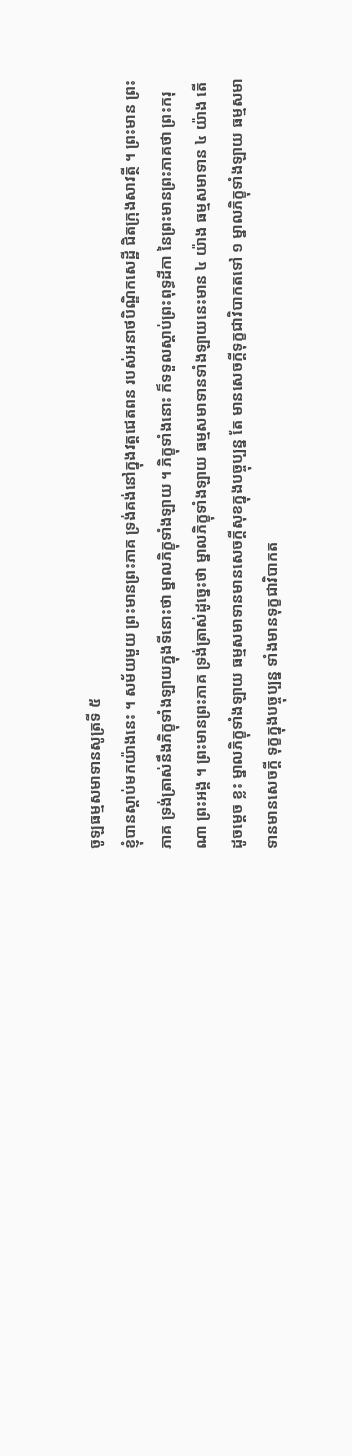ចូឡធម្មសមាទានសូត្រទី ៥
ខ្ញុំបានស្តាប់មកយ៉ាងនេះ ។ សម័យមួយ ព្រះមានព្រះភាគ ទ្រង់គង់នៅក្នុងវត្តជេតពន របស់អនាថបិណ្ឌិកសេដ្ឋី ជិតក្រុងសាវត្ថី ។ ព្រះមាន ព្រះភាគ ទ្រង់ត្រាស់នឹងភិក្ខុទាំងឡាយក្នុងទីនោះថា ម្នាលភិក្ខុទាំងឡាយ ។ ភិក្ខុទាំងនោះ ក៏ទទួលស្តាប់ព្រះពុទ្ធដីកា នៃព្រះមានព្រះភាគថា ព្រះករុណា ព្រះអង្គ ។ ព្រះមានព្រះភាគ ទ្រង់ត្រាស់ដូច្នេះថា ម្នាលភិក្ខុទាំងឡាយ ធម្មសមាទានទាំងឡាយនេះមាន ៤ យ៉ាង ធម្មសមាទាន ៤ យ៉ាង តើដូចម្តេច ខ្លះ ម្នាលភិក្ខុទាំងឡាយ ធម្មសមាទានមានសេចក្តីសុខក្នុងបច្ចុប្បន្ន តែ មានសេចក្តីទុក្ខជាវិបាកតទៅ ១ ម្នាលភិក្ខុទាំងឡាយ ធម្មសមាទានមានសេចក្តី ទុក្ខក្នុងបច្ចុប្បន្ន ទាំងមានទុក្ខជាវិបាកត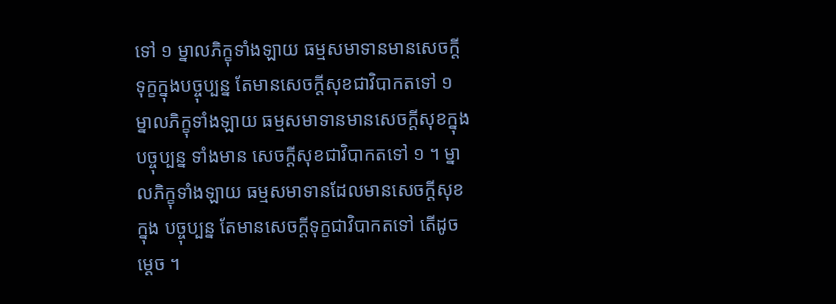ទៅ ១ ម្នាលភិក្ខុទាំងឡាយ ធម្មសមាទានមានសេចក្តីទុក្ខក្នុងបច្ចុប្បន្ន តែមានសេចក្តីសុខជាវិបាកតទៅ ១ ម្នាលភិក្ខុទាំងឡាយ ធម្មសមាទានមានសេចក្តីសុខក្នុងបច្ចុប្បន្ន ទាំងមាន សេចក្តីសុខជាវិបាកតទៅ ១ ។ ម្នាលភិក្ខុទាំងឡាយ ធម្មសមាទានដែលមានសេចក្តីសុខក្នុង បច្ចុប្បន្ន តែមានសេចក្តីទុក្ខជាវិបាកតទៅ តើដូចម្តេច ។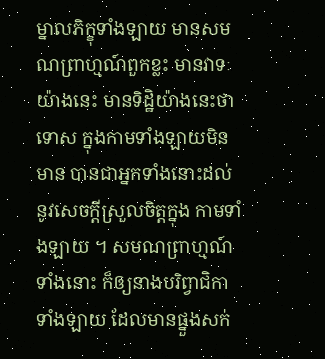ម្នាលភិក្ខុទាំងឡាយ មានសមណព្រាហ្មណ៍ពួកខ្លះ មានវាទៈយ៉ាងនេះ មានទិដ្ឋិយ៉ាងនេះថា ទោស ក្នុងកាមទាំងឡាយមិនមាន បានជាអ្នកទាំងនោះដល់នូវសេចក្តីស្រួលចិត្តក្នុង កាមទាំងឡាយ ។ សមណព្រាហ្មណ៍ទាំងនោះ ក៏ឲ្យនាងបរិព្វាជិកាទាំងឡាយ ដែលមានផ្នួងសក់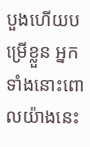បួងហើយបម្រើខ្លួន អ្នកទាំងនោះពោលយ៉ាងនេះ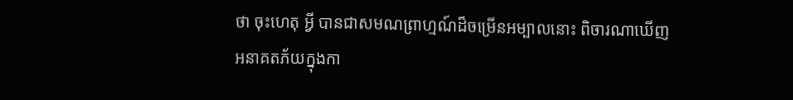ថា ចុះហេតុ អ្វី បានជាសមណព្រាហ្មណ៍ដ៏ចម្រើនអម្បាលនោះ ពិចារណាឃើញអនាគតភ័យក្នុងកា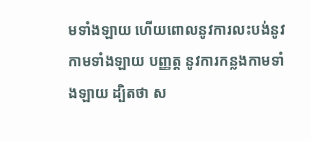មទាំងឡាយ ហើយពោលនូវការលះបង់នូវកាមទាំងឡាយ បញ្ញត្ត នូវការកន្លងកាមទាំងឡាយ ដ្បិតថា ស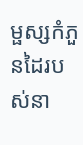ម្ផស្សកំភួនដៃរបស់នា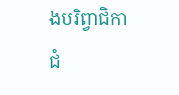ងបរិព្វាជិកាជំ